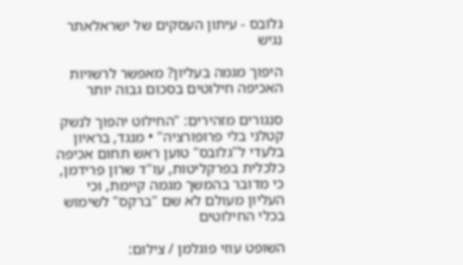גלובס - עיתון העסקים של ישראלאתר נגיש

היפוך מגמה בעליון? מאפשר לרשויות האכיפה חילוטים בסכום גבוה יותר

סנגורים מזהירים: "החילוט יהפוך לנשק קטלני בלי פרופורציה" • מנגד, בראיון בלעדי ל"גלובס" טוען ראש תחום אכיפה כלכלית בפרקליטות, עו"ד שרון פרידמן, כי מדובר בהמשך מגמה קיימת, וכי העליון מעולם לא שם "ברקס" לשימוש בכלי החילוטים

השופט עוזי פוגלמן / צילום: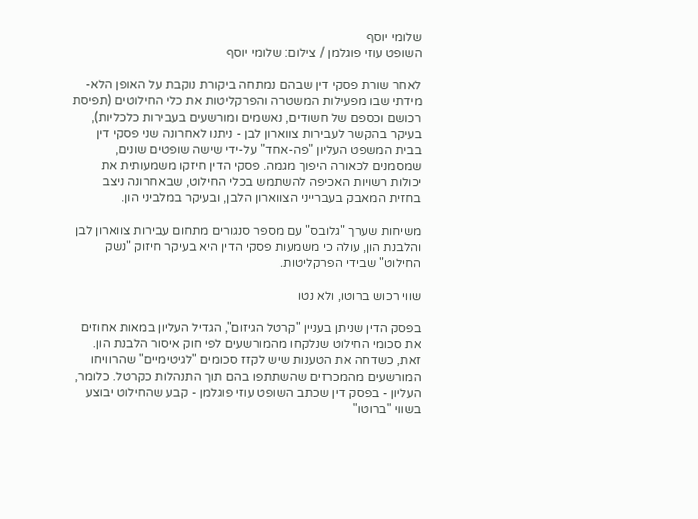שלומי יוסף
השופט עוזי פוגלמן / צילום: שלומי יוסף

לאחר שורת פסקי דין שבהם נמתחה ביקורת נוקבת על האופן הלא-מידתי שבו מפעילות המשטרה והפרקליטות את כלי החילוטים (תפיסת רכושם וכספם של חשודים, נאשמים ומורשעים בעבירות כלכליות), בעיקר בהקשר לעבירות צווארון לבן - ניתנו לאחרונה שני פסקי דין בבית המשפט העליון "פה-אחד" על-ידי שישה שופטים שונים, שמסמנים לכאורה היפוך מגמה. פסקי הדין חיזקו משמעותית את יכולות רשויות האכיפה להשתמש בכלי החילוט, שבאחרונה ניצב בחזית המאבק בעברייני הצווארון הלבן, ובעיקר במלביני הון.

משיחות שערך "גלובס" עם מספר סנגורים מתחום עבירות צווארון לבן והלבנת הון, עולה כי משמעות פסקי הדין היא בעיקר חיזוק "נשק החילוט" שבידי הפרקליטות.

שווי רכוש ברוטו, ולא נטו

בפסק הדין שניתן בעניין "קרטל הגיזום", הגדיל העליון במאות אחוזים את סכומי החילוט שנלקחו מהמורשעים לפי חוק איסור הלבנת הון. זאת, כשדחה את הטענות שיש לקזז סכומים "לגיטימיים" שהרוויחו המורשעים מהמכרזים שהשתתפו בהם תוך התנהלות כקרטל. כלומר, העליון - בפסק דין שכתב השופט עוזי פוגלמן - קבע שהחילוט יבוצע בשווי "ברוטו"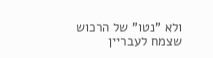ולא "נטו" של הרכוש שצמח לעבריין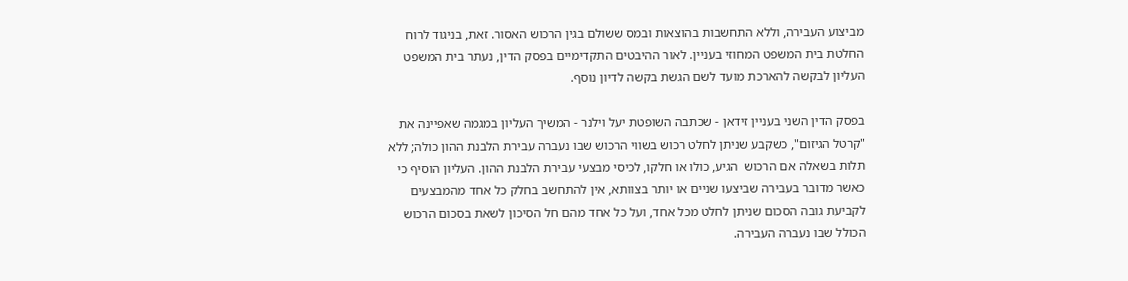מביצוע העבירה, וללא התחשבות בהוצאות ובמס ששולם בגין הרכוש האסור. זאת, בניגוד לרוח החלטת בית המשפט המחוזי בעניין. לאור ההיבטים התקדימיים בפסק הדין, נעתר בית המשפט העליון לבקשה להארכת מועד לשם הגשת בקשה לדיון נוסף.

בפסק הדין השני בעניין זידאן - שכתבה השופטת יעל וילנר - המשיך העליון במגמה שאפיינה את "קרטל הגיזום", כשקבע שניתן לחלט רכוש בשווי הרכוש שבו נעברה עבירת הלבנת ההון כולה; ללא תלות בשאלה אם הרכוש  הגיע, כולו או חלקו, לכיסי מבצעי עבירת הלבנת ההון. העליון הוסיף כי כאשר מדובר בעבירה שביצעו שניים או יותר בצוותא, אין להתחשב בחלק כל אחד מהמבצעים לקביעת גובה הסכום שניתן לחלט מכל אחד, ועל כל אחד מהם חל הסיכון לשאת בסכום הרכוש הכולל שבו נעברה העבירה.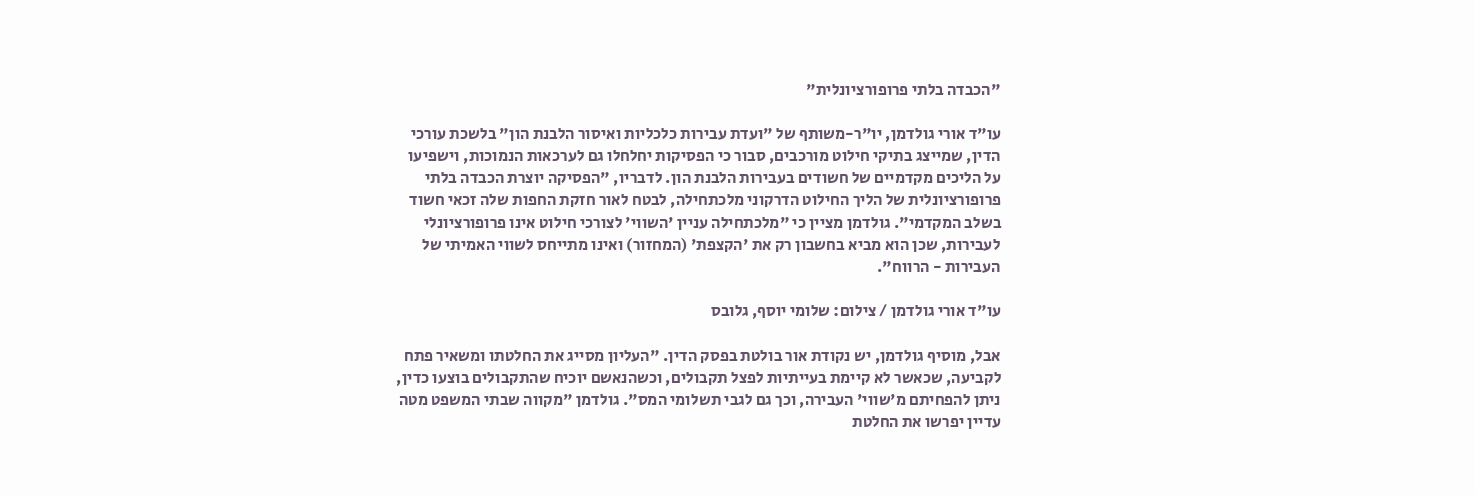"הכבדה בלתי פרופורציונלית"

עו"ד אורי גולדמן, יו"ר-משותף של "ועדת עבירות כלכליות ואיסור הלבנת הון" בלשכת עורכי הדין, שמייצג בתיקי חילוט מורכבים, סבור כי הפסיקות יחלחלו גם לערכאות הנמוכות, וישפיעו על הליכים מקדמיים של חשודים בעבירות הלבנת הון. לדבריו, "הפסיקה יוצרת הכבדה בלתי פרופורציונלית של הליך החילוט הדרקוני מלכתחילה, לבטח לאור חזקת החפות שלה זכאי חשוד בשלב המקדמי". גולדמן מציין כי "מלכתחילה עניין 'השווי' לצורכי חילוט אינו פרופורציונלי לעבירות, שכן הוא מביא בחשבון רק את 'הקצפת' (המחזור) ואינו מתייחס לשווי האמיתי של העבירות - הרווח".

עו"ד אורי גולדמן / צילום: שלומי יוסף, גלובס

אבל, מוסיף גולדמן, יש נקודת אור בולטת בפסק הדין. "העליון מסייג את החלטתו ומשאיר פתח לקביעה, שכאשר לא קיימת בעייתיות לפצל תקבולים, וכשהנאשם יוכיח שהתקבולים בוצעו כדין, ניתן להפחיתם מ'שווי' העבירה, וכך גם לגבי תשלומי המס". גולדמן "מקווה שבתי המשפט מטה עדיין יפרשו את החלטת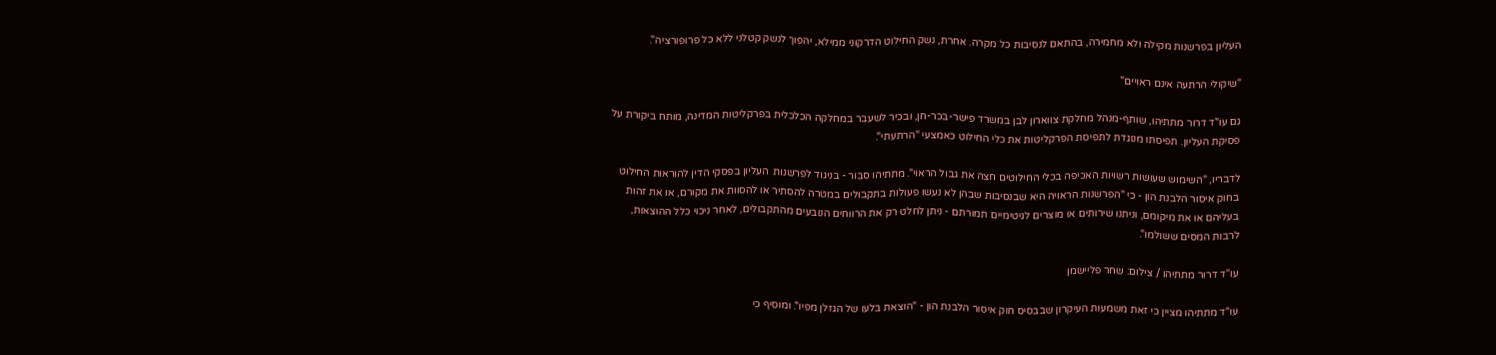העליון בפרשנות מקילה ולא מחמירה, בהתאם לנסיבות כל מקרה. אחרת, נשק החילוט הדרקוני ממילא, יהפוך לנשק קטלני ללא כל פרופורציה".

"שיקולי הרתעה אינם ראויים"

גם עו"ד דרור מתתיהו, שותף-מנהל מחלקת צווארון לבן במשרד פישר-בכר-חן, ובכיר לשעבר במחלקה הכלכלית בפרקליטות המדינה, מותח ביקורת על פסיקת העליון. תפיסתו מנוגדת לתפיסת הפרקליטות את כלי החילוט כאמצעי "הרתעתי".

לדבריו, "השימוש שעושות רשויות האכיפה בכלי החילוטים חצה את גבול הראוי". מתתיהו סבור - בניגוד לפרשנות  העליון בפסקי הדין להוראות החילוט בחוק איסור הלבנת הון - כי "הפרשנות הראויה היא שבנסיבות שבהן לא נעשו פעולות בתקבולים במטרה להסתיר או להסוות את מקורם, או את זהות בעליהם או את מיקומם, וניתנו שירותים או מוצרים לגיטימיים תמורתם - ניתן לחלט רק את הרווחים הנובעים מהתקבולים, לאחר ניכוי כלל ההוצאות, לרבות המסים ששולמו".

עו"ד דרור מתתיהו / צילום: שחר פליישמן

עו"ד מתתיהו מציין כי זאת משמעות העיקרון שבבסיס חוק איסור הלבנת הון - "הוצאת בלעו של הגזלן מפיו". ומוסיף כי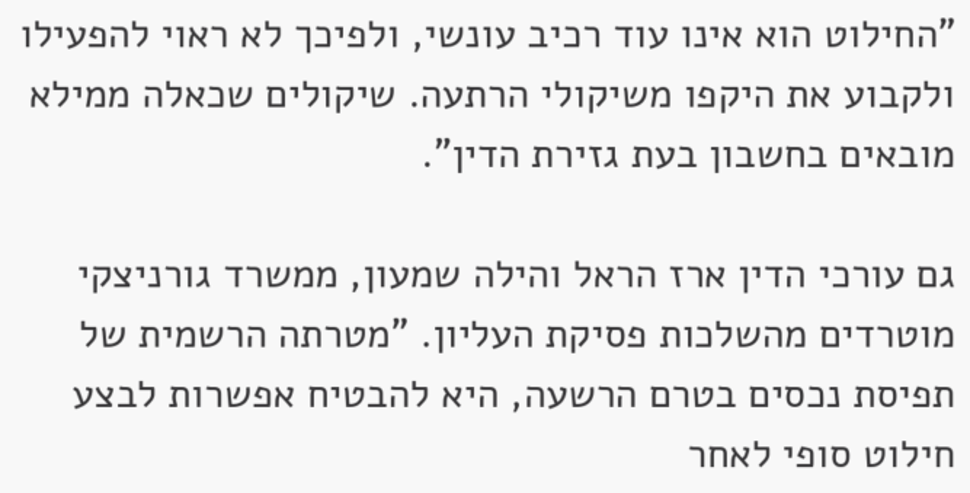"החילוט הוא אינו עוד רכיב עונשי, ולפיכך לא ראוי להפעילו ולקבוע את היקפו משיקולי הרתעה. שיקולים שכאלה ממילא מובאים בחשבון בעת גזירת הדין".

גם עורכי הדין ארז הראל והילה שמעון, ממשרד גורניצקי מוטרדים מהשלכות פסיקת העליון. "מטרתה הרשמית של תפיסת נכסים בטרם הרשעה, היא להבטיח אפשרות לבצע חילוט סופי לאחר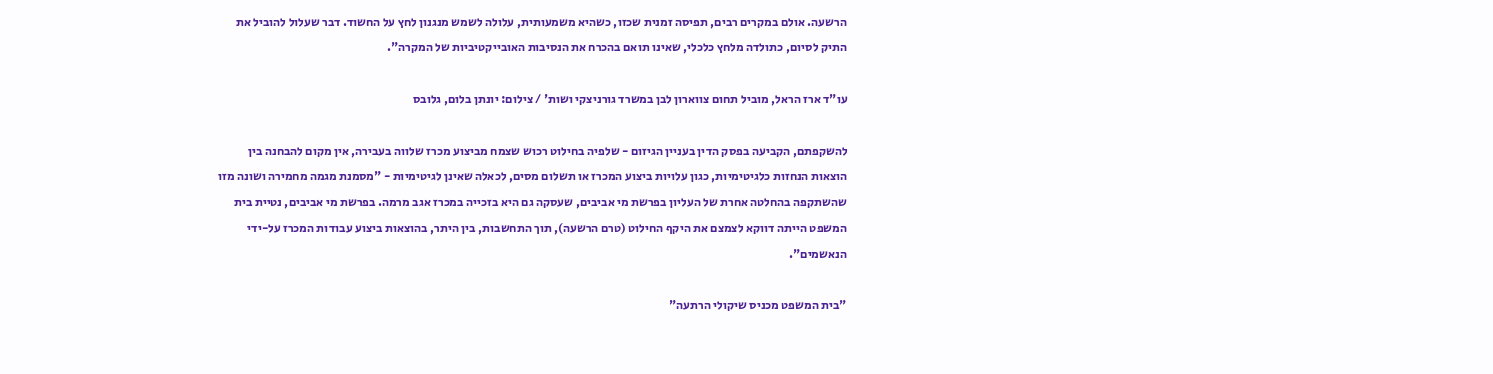הרשעה. אולם במקרים רבים, תפיסה זמנית שכזו, כשהיא משמעותית, עלולה לשמש מנגנון לחץ על החשוד. דבר שעלול להוביל את התיק לסיום, כתולדה מלחץ כלכלי, שאינו תואם בהכרח את הנסיבות האובייקטיביות של המקרה".

עו"ד ארז הראל, מוביל תחום צווארון לבן במשרד גורניצקי ושות' / צילום: יונתן בלום, גלובס

להשקפתם, הקביעה בפסק הדין בעניין הגיזום - שלפיה בחילוט רכוש שצמח מביצוע מכרז שלווה בעבירה, אין מקום להבחנה בין הוצאות הנחזות כלגיטימיות, כגון עלויות ביצוע המכרז או תשלום מסים, לכאלה שאינן לגיטימיות - "מסמנת מגמה מחמירה ושונה מזו שהשתקפה בהחלטה אחרת של העליון בפרשת מי אביבים, שעסקה גם היא בזכייה במכרז אגב מרמה. בפרשת מי אביבים, נטיית בית המשפט הייתה דווקא לצמצם את היקף החילוט (טרם הרשעה), תוך התחשבות, בין היתר, בהוצאות ביצוע עבודות המכרז על-ידי הנאשמים".

"בית המשפט מכניס שיקולי הרתעה"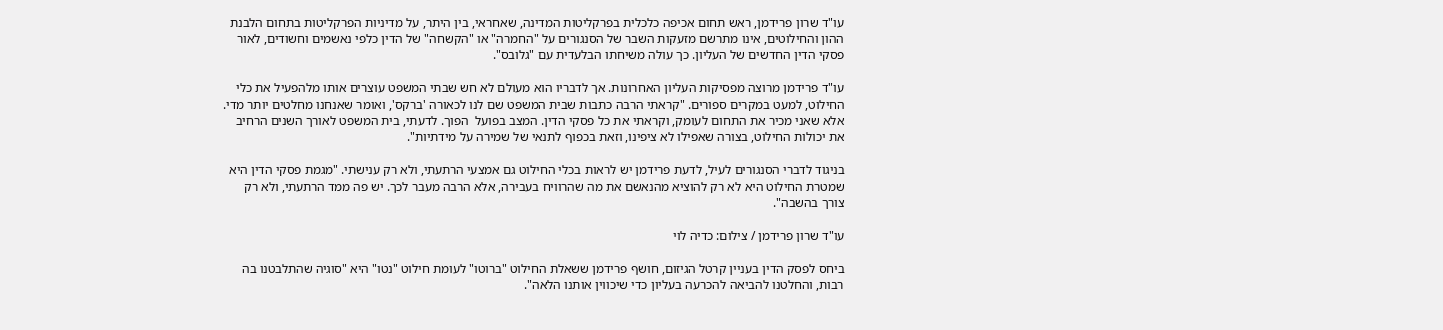עו"ד שרון פרידמן, ראש תחום אכיפה כלכלית בפרקליטות המדינה, שאחראי, בין היתר, על מדיניות הפרקליטות בתחום הלבנת ההון והחילוטים, אינו מתרשם מזעקות השבר של הסנגורים על "החמרה" או "הקשחה" של הדין כלפי נאשמים וחשודים, לאור פסקי הדין החדשים של העליון. כך עולה משיחתו הבלעדית עם "גלובס".

עו"ד פרידמן מרוצה מפסיקות העליון האחרונות. אך לדבריו הוא מעולם לא חש שבתי המשפט עוצרים אותו מלהפעיל את כלי החילוט, למעט במקרים ספורים. "קראתי הרבה כתבות שבית המשפט שם לנו לכאורה 'ברקס', ואומר שאנחנו מחלטים יותר מדי. אלא שאני מכיר את התחום לעומק, וקראתי את כל פסקי הדין. המצב בפועל  הפוך. לדעתי, בית המשפט לאורך השנים הרחיב את יכולות החילוט, בצורה שאפילו לא ציפינו, וזאת בכפוף לתנאי של שמירה על מידתיות".

בניגוד לדברי הסנגורים לעיל, לדעת פרידמן יש לראות בכלי החילוט גם אמצעי הרתעתי, ולא רק ענישתי. "מגמת פסקי הדין היא שמטרת החילוט היא לא רק להוציא מהנאשם את מה שהרוויח בעבירה, אלא הרבה מעבר לכך. יש פה ממד הרתעתי, ולא רק צורך בהשבה".

עו"ד שרון פרידמן / צילום: כדיה לוי

ביחס לפסק הדין בעניין קרטל הגיזום, חושף פרידמן ששאלת החילוט "ברוטו" לעומת חילוט "נטו" היא "סוגיה שהתלבטנו בה רבות, והחלטנו להביאה להכרעה בעליון כדי שיכווין אותנו הלאה".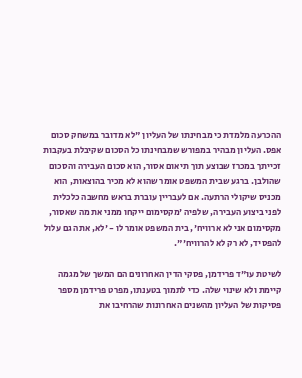ההכרעה מלמדת כי מבחינתו של העליון "לא מדובר במשחק סכום אפס. העליון מבהיר במפורש שמבחינתו כל הסכום שקיבלת בעקבות זכייתך במכרז שבוצע תוך תיאום אסור, הוא סכום העבירה והסכום שהולבן. ברגע שבית המשפט אומר שהוא לא מכיר בהוצאות, הוא מכניס שיקולי הרתעה. אם לעבריין עוברת בראש מחשבה כלכלית לפני ביצוע העבירה, שלפיה 'מקסימום ייקחו ממני את מה שאסור, מקסימום אני לא ארוויח', בית המשפט אומר לו - 'לא, אתה גם עלול להפסיד, לא רק לא להרוויח'".

לשיטת עו"ד פרידמן, פסקי הדין האחרונים הם המשך של מגמה קיימת ולא שינוי שלה. כדי לתמוך בטענתו, מפרט פרידמן מספר פסיקות של העליון מהשנים האחרונות שהרחיבו את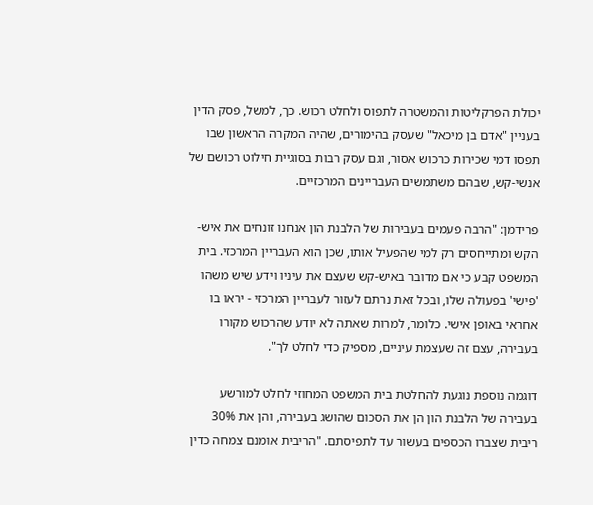יכולת הפרקליטות והמשטרה לתפוס ולחלט רכוש. כך, למשל, פסק הדין בעניין "אדם בן מיכאל" שעסק בהימורים, שהיה המקרה הראשון שבו תפסו דמי שכירות כרכוש אסור, וגם עסק רבות בסוגיית חילוט רכושם של אנשי-קש, שבהם משתמשים העבריינים המרכזיים.

פרידמן: "הרבה פעמים בעבירות של הלבנת הון אנחנו זונחים את איש-הקש ומתייחסים רק למי שהפעיל אותו, שכן הוא העבריין המרכזי. בית המשפט קבע כי אם מדובר באיש-קש שעצם את עיניו וידע שיש משהו 'פישי' בפעולה שלו, ובכל זאת נרתם לעזור לעבריין המרכזי - יראו בו אחראי באופן אישי. כלומר, למרות שאתה לא יודע שהרכוש מקורו בעבירה, עצם זה שעצמת עיניים, מספיק כדי לחלט לך".

דוגמה נוספת נוגעת להחלטת בית המשפט המחוזי לחלט למורשע בעבירה של הלבנת הון הן את הסכום שהושג בעבירה, והן את 30% ריבית שצברו הכספים בעשור עד לתפיסתם. "הריבית אומנם צמחה כדין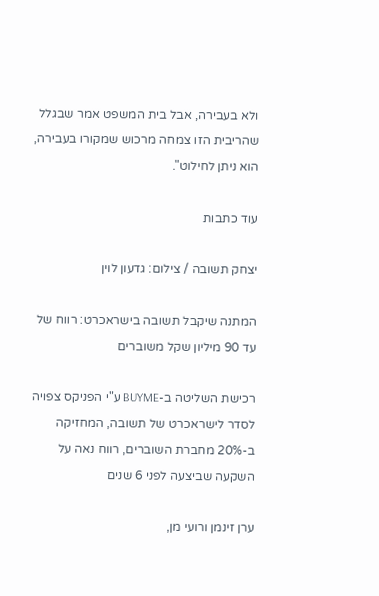ולא בעבירה, אבל בית המשפט אמר שבגלל שהריבית הזו צמחה מרכוש שמקורו בעבירה, הוא ניתן לחילוט".

עוד כתבות

יצחק תשובה / צילום: גדעון לוין

המתנה שיקבל תשובה בישראכרט: רווח של עד 90 מיליון שקל משוברים

רכישת השליטה ב-BUYME ע"י הפניקס צפויה לסדר לישראכרט של תשובה, המחזיקה ב-20% מחברת השוברים, רווח נאה על השקעה שביצעה לפני 6 שנים

ערן זינמן ורועי מן,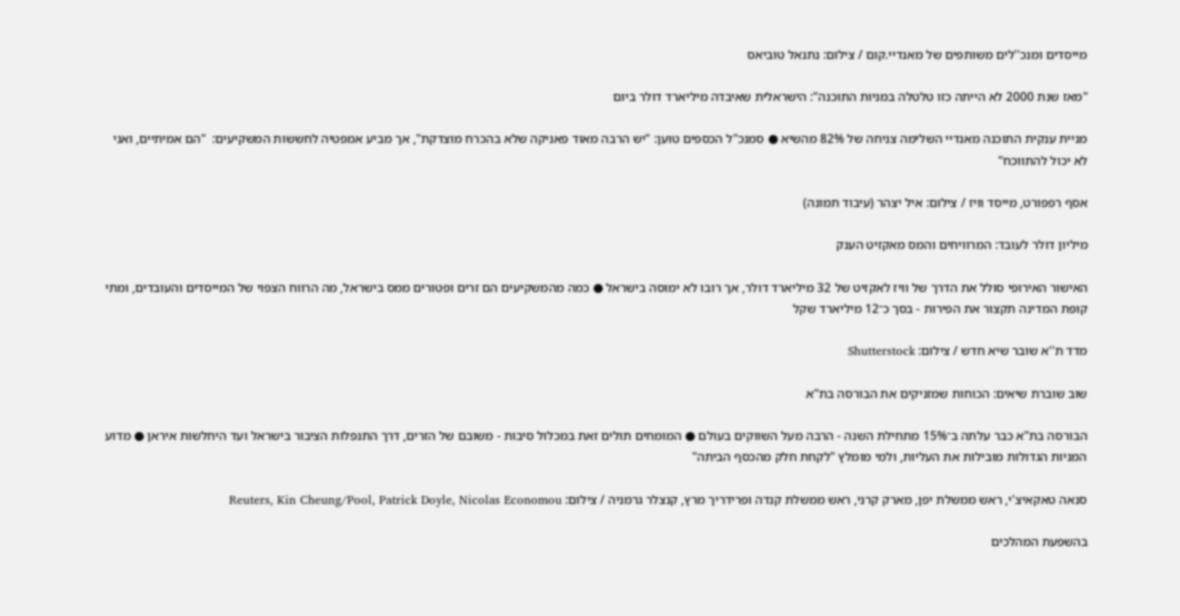מייסדים ומנכ''לים משותפים של מאנדיי.קום / צילום: נתנאל טוביאס

"מאז שנת 2000 לא הייתה כזו טלטלה במניות התוכנה": הישראלית שאיבדה מיליארד דולר ביום

מניית ענקית התוכנה מאנדיי השלימה צניחה של 82% מהשיא ● סמנכ"ל הכספים טוען: "יש הרבה מאוד פאניקה שלא בהכרח מוצדקת", אך מביע אמפטיה לחששות המשקיעים:  "הם אמיתיים, ואני לא יכול להתווכח"

אסף רפפורט, מייסד וויז / צילום: איל יצהר (עיבוד תמונה)

מיליון דולר לעובד: המרוויחים והמס מאקזיט הענק

האישור האירופי סולל את הדרך של וויז לאקזיט של 32 מיליארד דולר, אך רובו לא ימוסה בישראל ● כמה מהמשקיעים הם זרים ופטורים ממס בישראל, מה הרווח הצפוי של המייסדים והעובדים, ומתי קופת המדינה תקצור את הפירות - בסך כ־12 מיליארד שקל

מדד ת''א שובר שיא חדש / צילום: Shutterstock

שוב שוברת שיאים: הכוחות שמזניקים את הבורסה בת"א

הבורסה בת"א כבר עלתה ב־15% מתחילת השנה - הרבה מעל השווקים בעולם ● המומחים תולים זאת במכלול סיבות - משובם של הזרים, דרך התנפלות הציבור בישראל ועד היחלשות איראן ● מדוע המניות הגדולות מובילות את העליות, ולמי מומלץ "לקחת חלק מהכסף הביתה"

סנאה טאקאיצ'י, ראש ממשלת יפן, מארק קרני, ראש ממשלת קנדה ופרידריך מרץ, קנצלר גרמניה / צילום: Reuters, Kin Cheung/Pool, Patrick Doyle, Nicolas Economou

בהשפעת המהלכים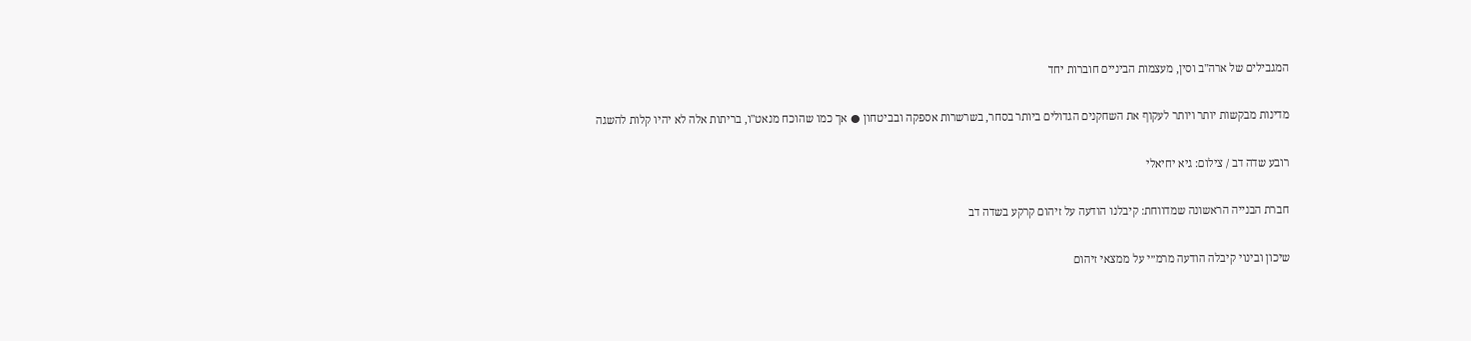המגבילים של ארה"ב וסין, מעצמות הביניים חוברות יחד

מדינות מבקשות יותר ויותר לעקוף את השחקנים הגדולים ביותר בסחר, בשרשרות אספקה ובביטחון ● אך כמו שהוכח מנאט"ו, בריתות אלה לא יהיו קלות להשגה

רובע שדה דב / צילום: גיא יחיאלי

חברת הבנייה הראשונה שמדווחת: קיבלנו הודעה על זיהום קרקע בשדה דב

שיכון ובינוי קיבלה הודעה מרמ״י על ממצאי זיהום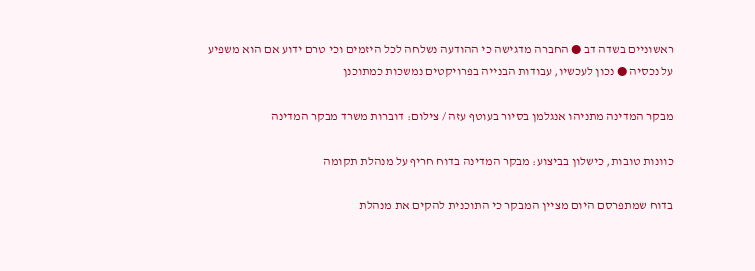ראשוניים בשדה דב ● החברה מדגישה כי ההודעה נשלחה לכל היזמים וכי טרם ידוע אם הוא משפיע על נכסיה ● נכון לעכשיו, עבודות הבנייה בפרויקטים נמשכות כמתוכנן

מבקר המדינה מתניהו אנגלמן בסיור בעוטף עזה / צילום: דוברות משרד מבקר המדינה

כוונות טובות, כישלון בביצוע: מבקר המדינה בדוח חריף על מנהלת תקומה

בדוח שמתפרסם היום מציין המבקר כי התוכנית להקים את מנהלת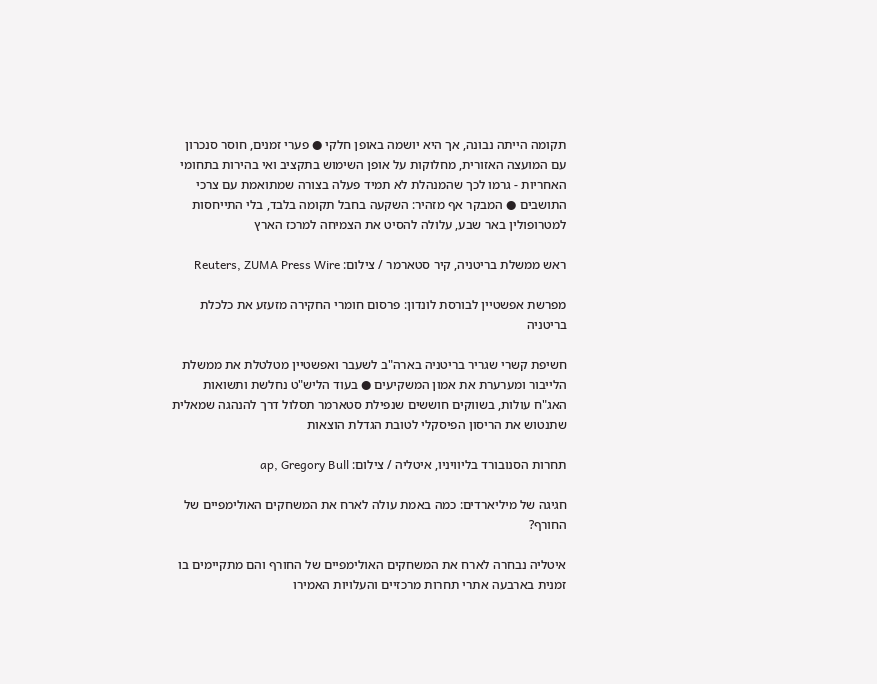תקומה הייתה נבונה, אך היא יושמה באופן חלקי ● פערי זמנים, חוסר סנכרון עם המועצה האזורית, מחלוקות על אופן השימוש בתקציב ואי בהירות בתחומי האחריות - גרמו לכך שהמנהלת לא תמיד פעלה בצורה שמתואמת עם צרכי התושבים ● המבקר אף מזהיר: השקעה בחבל תקומה בלבד, בלי התייחסות למטרופולין באר שבע, עלולה להסיט את הצמיחה למרכז הארץ

ראש ממשלת בריטניה, קיר סטארמר / צילום: Reuters, ZUMA Press Wire

מפרשת אפשטיין לבורסת לונדון: פרסום חומרי החקירה מזעזע את כלכלת בריטניה

חשיפת קשרי שגריר בריטניה בארה"ב לשעבר ואפשטיין מטלטלת את ממשלת הלייבור ומערערת את אמון המשקיעים ● בעוד הליש"ט נחלשת ותשואות האג"ח עולות, בשווקים חוששים שנפילת סטארמר תסלול דרך להנהגה שמאלית שתנטוש את הריסון הפיסקלי לטובת הגדלת הוצאות

תחרות הסנובורד בליוויניו, איטליה / צילום: ap, Gregory Bull

חגיגה של מיליארדים: כמה באמת עולה לארח את המשחקים האולימפיים של החורף?

איטליה נבחרה לארח את המשחקים האולימפיים של החורף והם מתקיימים בו זמנית בארבעה אתרי תחרות מרכזיים והעלויות האמירו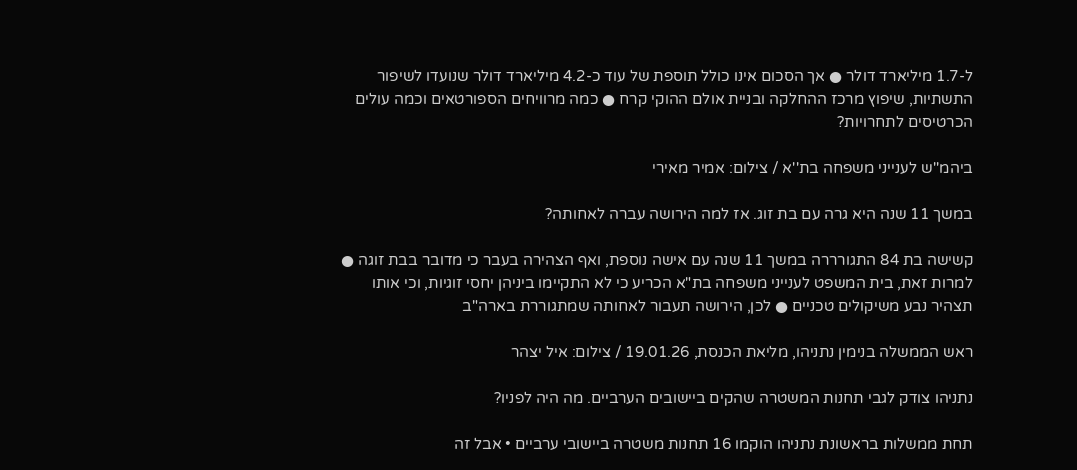ל-1.7 מיליארד דולר ● אך הסכום אינו כולל תוספת של עוד כ-4.2 מיליארד דולר שנועדו לשיפור התשתיות, שיפוץ מרכז ההחלקה ובניית אולם ההוקי קרח ● כמה מרוויחים הספורטאים וכמה עולים הכרטיסים לתחרויות?

ביהמ''ש לענייני משפחה בת''א / צילום: אמיר מאירי

במשך 11 שנה היא גרה עם בת זוג. אז למה הירושה עברה לאחותה?

קשישה בת 84 התגורררה במשך 11 שנה עם אישה נוספת, ואף הצהירה בעבר כי מדובר בבת זוגה ● למרות זאת, בית המשפט לענייני משפחה בת"א הכריע כי לא התקיימו ביניהן יחסי זוגיות, וכי אותו תצהיר נבע משיקולים טכניים ● לכן, הירושה תעבור לאחותה שמתגוררת בארה"ב

ראש הממשלה בנימין נתניהו, מליאת הכנסת, 19.01.26 / צילום: איל יצהר

נתניהו צודק לגבי תחנות המשטרה שהקים ביישובים הערביים. מה היה לפניו?

תחת ממשלות בראשונת נתניהו הוקמו 16 תחנות משטרה ביישובי ערביים • אבל זה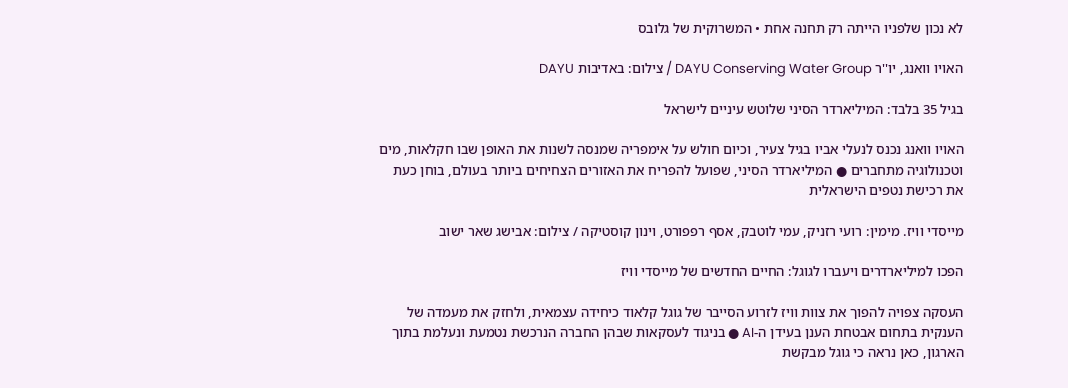לא נכון שלפניו הייתה רק תחנה אחת • המשרוקית של גלובס

האויו וואנג, יו''ר DAYU Conserving Water Group / צילום: באדיבות DAYU

בגיל 35 בלבד: המיליארדר הסיני שלוטש עיניים לישראל

האויו וואנג נכנס לנעלי אביו בגיל צעיר, וכיום חולש על אימפריה שמנסה לשנות את האופן שבו חקלאות, מים וטכנולוגיה מתחברים ● המיליארדר הסיני, שפועל להפריח את האזורים הצחיחים ביותר בעולם, בוחן כעת את רכישת נטפים הישראלית

מייסדי וויז. מימין: רועי רזניק, עמי לוטבק, אסף רפפורט, וינון קוסטיקה / צילום: אבישג שאר ישוב

הפכו למיליארדרים ויעברו לגוגל: החיים החדשים של מייסדי וויז

העסקה צפויה להפוך את צוות וויז לזרוע הסייבר של גוגל קלאוד כיחידה עצמאית, ולחזק את מעמדה של הענקית בתחום אבטחת הענן בעידן ה-AI ● בניגוד לעסקאות שבהן החברה הנרכשת נטמעת ונעלמת בתוך הארגון, כאן נראה כי גוגל מבקשת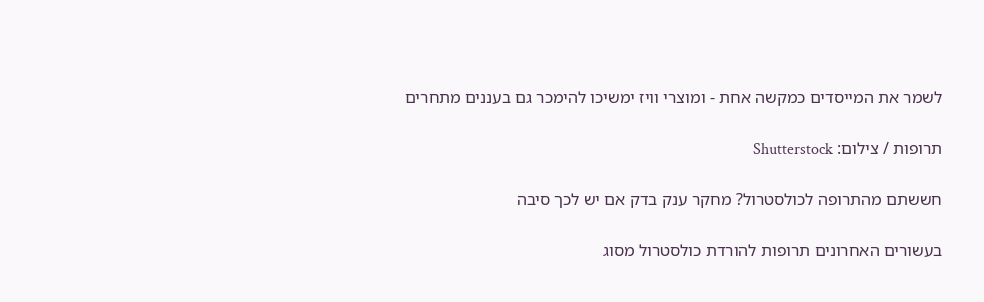לשמר את המייסדים כמקשה אחת - ומוצרי וויז ימשיכו להימכר גם בעננים מתחרים

תרופות / צילום: Shutterstock

חששתם מהתרופה לכולסטרול? מחקר ענק בדק אם יש לכך סיבה

בעשורים האחרונים תרופות להורדת כולסטרול מסוג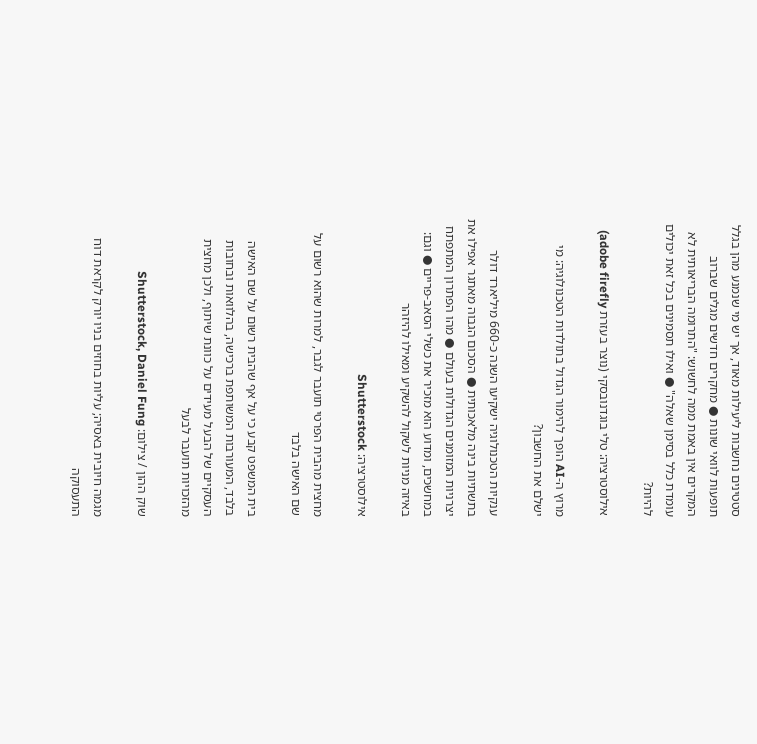סטטינים נחשבות ליעילות מאוד, אך יש מי שנמנע מהן בגלל תופעות לוואי שונות ● מחקרים חדשים מגלים שברוב המקרים אין באמת ממה לחשוש: "התרומה הבריאותית לא עומדת כלל בסימן שאלה" ● ואילו תסמינים בכל זאת יכולים להיות?

אילוסטרציה: טלי בוגדנובסקי (נוצר בעזרת adobe firefly)

מרוץ ה-AI הופך להימור הגדול בתולדות הטכנולוגיה: מי ישלם את החשבון?

ענקיות הטכנולוגיה ישקיעו השנה כ-660 מיליארד דולר בתשתיות בינה מלאכותית ● הסכום הגבוה מאתגר אפילו את יצרניות המזומנים הגדולות בעולם ● מהו הפתרון המתפתח במחשכים, ומדוע הוא מזכיר את כשלי הסאב-פריים ● וגם: באיזה מניות לשקול להשקיע ומאילו להיזהר

אילוסטרציה: Shutterstock

מחצית מהבית הפרטי תועבר לגבר, למרות שהוא רשום על שם האישה בלבד

בית המשפט קבע כי על אף שהבית רשום על שם האישה בלבד, המעורבות המשותפת ברכישה, בהלוואות ובחובות העסקיים של הבעל מעידים על כוונת שיתוף, ולכן מחצית מהזכויות תועבר לבעל

שוק ההון / צילום: Shutterstock, Daniel Fung

מגמה חיובית באסיה; עליות בחוזים בניו יורק לקראת דוח התעסוקה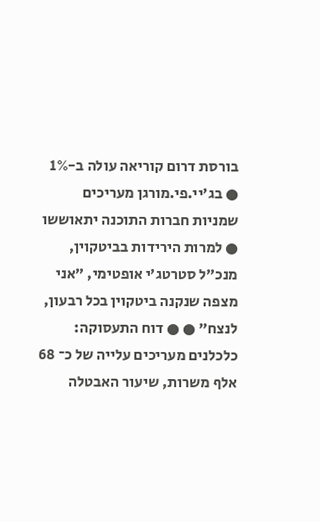בורסת דרום קוריאה עולה ב-1% ● בג'יי.פי.מורגן מעריכים שמניות חברות התוכנה יתאוששו ● למרות הירידות בביטקוין, מנכ"ל סטרטג'י אופטימי, "אני מצפה שנקנה ביטקוין בכל רבעון, לנצח" ● ● דוח התעסוקה: כלכלנים מעריכים עלייה של כ־ 68 אלף משרות, שיעור האבטלה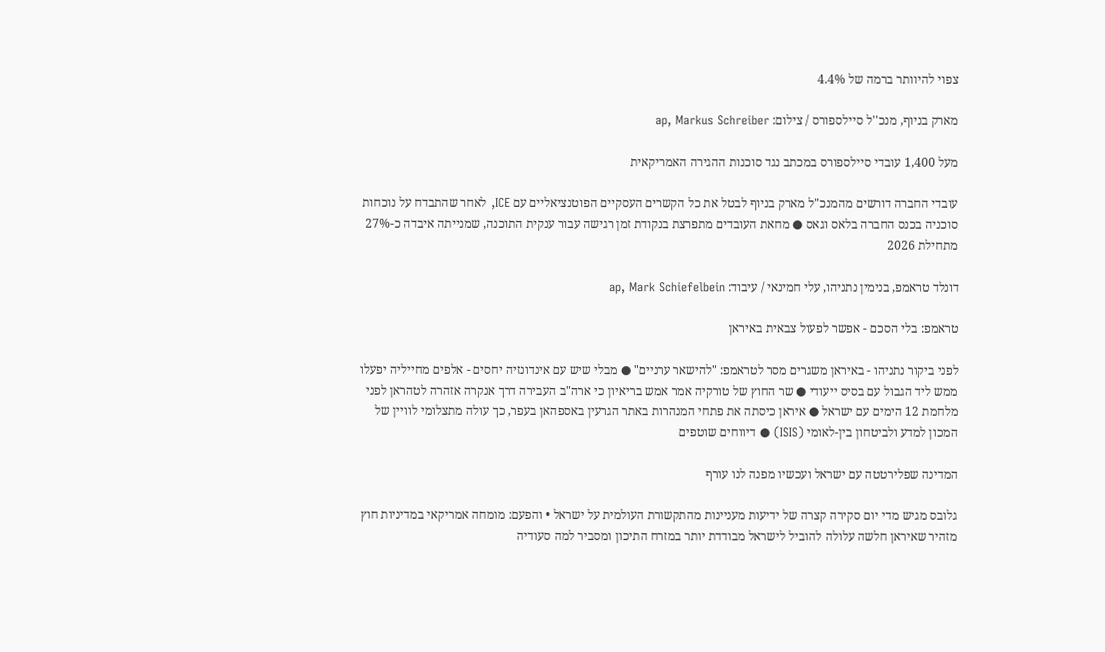צפוי להיוותר ברמה של 4.4%

מארק בניוף, מנכ''ל סיילספורס / צילום: ap, Markus Schreiber

מעל 1,400 עובדי סיילספורס במכתב נגד סוכנות ההגירה האמריקאית

עובדי החברה דורשים מהמנכ"ל מארק בניוף לבטל את כל הקשרים העסקיים הפוטנציאליים עם ICE, לאחר שהתבדח על נוכחות סוכניה בכנס החברה בלאס וגאס ● מחאת העובדים מתפרצת בנקודת זמן רגישה עבור ענקית התוכנה, שמנייתה איבדה כ-27% מתחילת 2026

דונלד טראמפ, בנימין נתניהו, עלי חמינאי / עיבוד: ap, Mark Schiefelbein

טראמפ: בלי הסכם - אפשר לפעול צבאית באיראן

לפני ביקור נתניהו - באיראן משגרים מסר לטראמפ: "להישאר ערניים" ● מבלי שיש עם אינדונזיה יחסים - אלפים מחייליה יפעלו ממש ליד הגבול עם בסיס ייעודי ● שר החוץ של טורקיה אמר אמש בריאיון כי ארה"ב העבירה דרך אנקרה אזהרה לטהראן לפני מלחמת 12 הימים עם ישראל ● איראן כיסתה את פתחי המנהרות באתר הגרעין באספהאן בעפר, כך עולה מתצלומי לוויין של המכון למדע ולביטחון בין-לאומי (ISIS) ● דיווחים שוטפים

המדינה שפלירטטה עם ישראל ועכשיו מפנה לנו עורף

גלובס מגיש מדי יום סקירה קצרה של ידיעות מעניינות מהתקשורת העולמית על ישראל • והפעם: מומחה אמריקאי במדיניות חוץ מזהיר שאיראן חלשה עלולה להוביל לישראל מבודדת יותר במזרח התיכון ומסביר למה סעודיה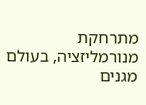מתרחקת מנורמליזציה, בעולם מגנים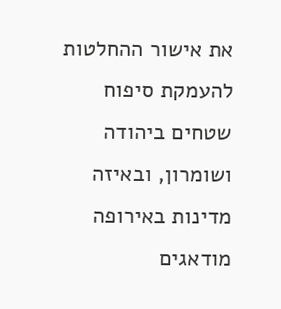את אישור ההחלטות להעמקת סיפוח שטחים ביהודה ושומרון, ובאיזה מדינות באירופה מודאגים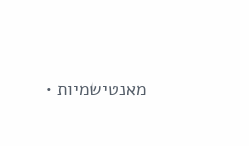מאנטישמיות •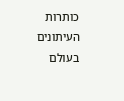כותרות העיתונים בעולם